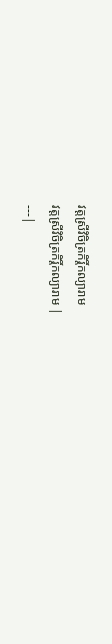វត្តស្រីវិចិត្រកិរ្តិ៍កល្យារាម
វត្តស្រីវិចិត្រកិរ្តិ៍កល្យារាម |
---|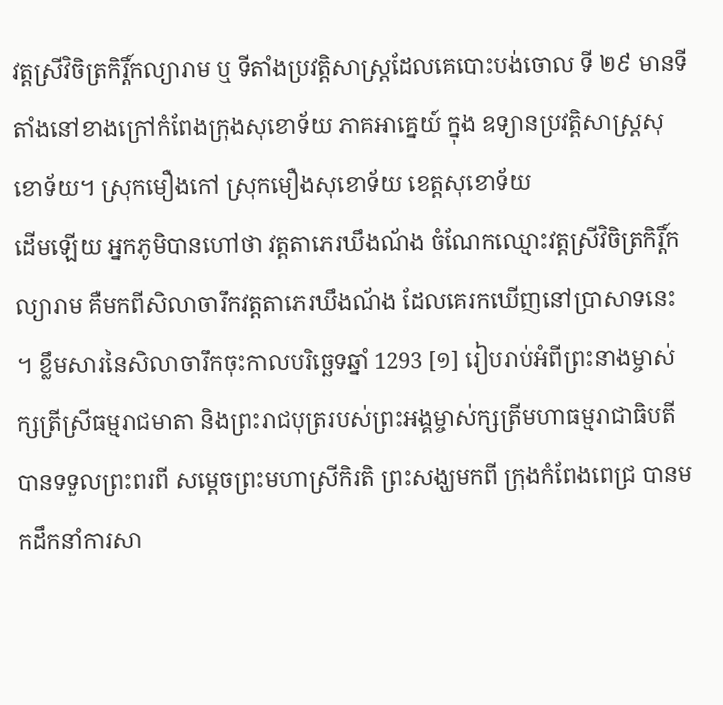វត្តស្រីវិចិត្រកិរ្តិ៍កល្យារាម ឬ ទីតាំងប្រវត្តិសាស្ត្រដែលគេបោះបង់ចោល ទី ២៩ មានទីតាំងនៅខាងក្រៅកំពែងក្រុងសុខោទ័យ ភាគអាគ្នេយ៍ ក្នុង ឧទ្យានប្រវត្តិសាស្ត្រសុខោទ័យ។ ស្រុកមឿងកៅ ស្រុកមឿងសុខោទ័យ ខេត្តសុខោទ័យ
ដើមឡើយ អ្នកភូមិបានហៅថា វត្តតាភេរឃឹងណ័ង ចំណែកឈ្មោះវត្តស្រីវិចិត្រកិរ្តិ៍កល្យារាម គឺមកពីសិលាចារឹកវត្តតាភេរឃឹងណ័ង ដែលគេរកឃើញនៅប្រាសាទនេះ ។ ខ្លឹមសារនៃសិលាចារឹកចុះកាលបរិច្ឆេទឆ្នាំ 1293 [១] រៀបរាប់អំពីព្រះនាងម្ចាស់ក្សត្រីស្រីធម្មរាជមាតា និងព្រះរាជបុត្ររបស់ព្រះអង្គម្ចាស់ក្សត្រីមហាធម្មរាជាធិបតី បានទទួលព្រះពរពី សម្ដេចព្រះមហាស្រីកិរតិ ព្រះសង្ឃមកពី ក្រុងកំពែងពេជ្រ បានមកដឹកនាំការសា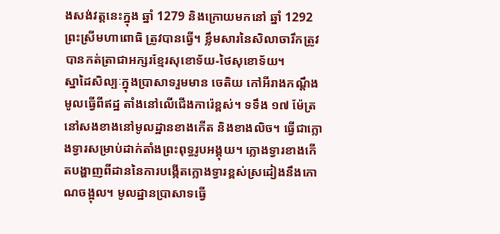ងសង់វត្តនេះក្នុង ឆ្នាំ 1279 និងក្រោយមកនៅ ឆ្នាំ 1292 ព្រះស្រីមហាពោធិ ត្រូវបានធ្វើ។ ខ្លឹមសារនៃសិលាចារឹកត្រូវបានកត់ត្រាជាអក្សរខ្មែរសុខោទ័យ-ថៃសុខោទ័យ។
ស្នាដៃសិល្បៈក្នុងប្រាសាទរួមមាន ចេតិយ កៅអីរាងកណ្ដឹងមូលធ្វើពីឥដ្ឋ តាំងនៅលើជើងការ៉េខ្ពស់។ ទទឹង ១៧ ម៉ែត្រ នៅសងខាងនៅមូលដ្ឋានខាងកើត និងខាងលិច។ ធ្វើជាក្លោងទ្វារសម្រាប់ដាក់តាំងព្រះពុទ្ធរូបអង្គុយ។ ក្លោងទ្វារខាងកើតបង្ហាញពីដាននៃការបង្កើតក្លោងទ្វារខ្ពស់ស្រដៀងនឹងកោណចង្អុល។ មូលដ្ឋានប្រាសាទធ្វើ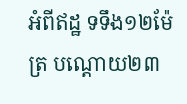អំពីឥដ្ឋ ទទឹង១២ម៉ែត្រ បណ្តោយ២៣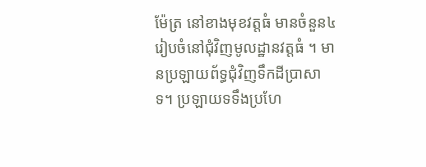ម៉ែត្រ នៅខាងមុខវត្តធំ មានចំនួន៤ រៀបចំនៅជុំវិញមូលដ្ឋានវត្តធំ ។ មានប្រឡាយព័ទ្ធជុំវិញទឹកដីប្រាសាទ។ ប្រឡាយទទឹងប្រហែ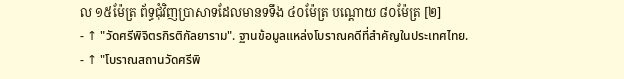ល ១៥ម៉ែត្រ ព័ទ្ធជុំវិញប្រាសាទដែលមានទទឹង ៤០ម៉ែត្រ បណ្តោយ ៨០ម៉ែត្រ [២]
- ↑ "วัดศรีพิจิตรกิรติกัลยาราม". ฐานข้อมูลแหล่งโบราณคดีที่สำคัญในประเทศไทย.
- ↑ "โบราณสถานวัดศรีพิ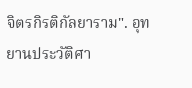จิตรกิรติกัลยาราม". อุทยานประวัติศา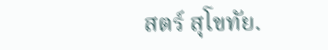สตร์ สุโขทัย.